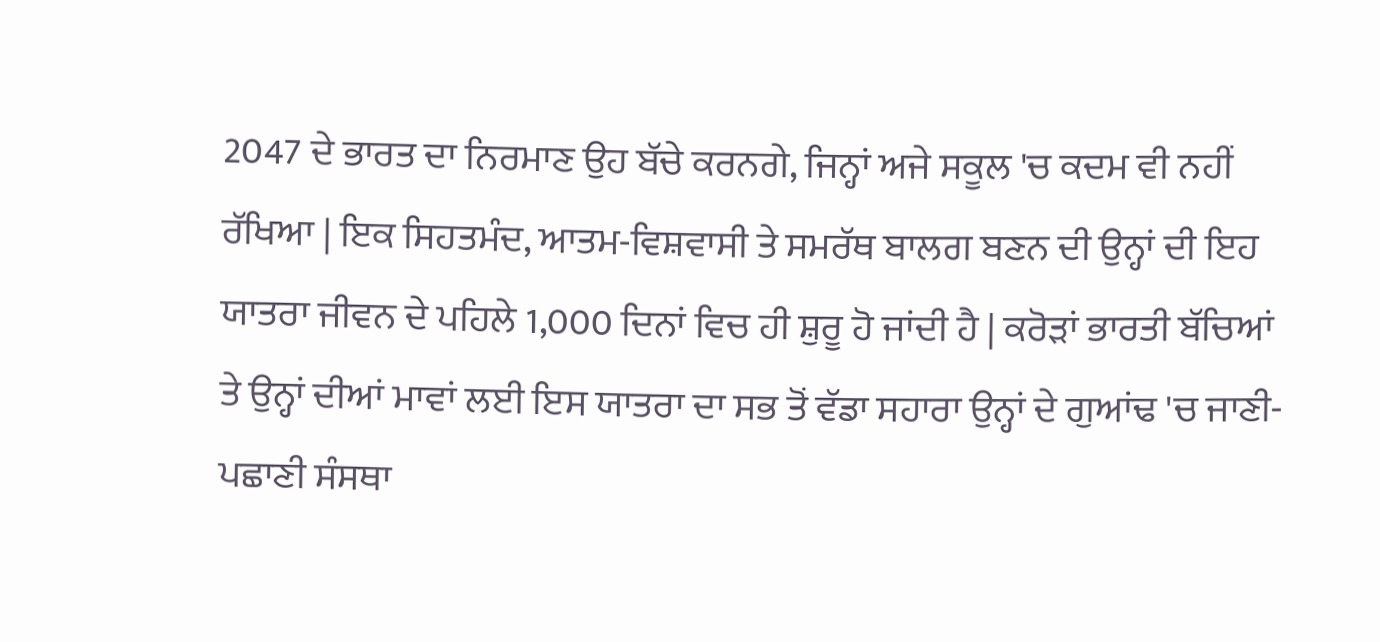2047 ਦੇ ਭਾਰਤ ਦਾ ਨਿਰਮਾਣ ਉਹ ਬੱਚੇ ਕਰਨਗੇ, ਜਿਨ੍ਹਾਂ ਅਜੇ ਸਕੂਲ 'ਚ ਕਦਮ ਵੀ ਨਹੀਂ ਰੱਖਿਆ | ਇਕ ਸਿਹਤਮੰਦ, ਆਤਮ-ਵਿਸ਼ਵਾਸੀ ਤੇ ਸਮਰੱਥ ਬਾਲਗ ਬਣਨ ਦੀ ਉਨ੍ਹਾਂ ਦੀ ਇਹ ਯਾਤਰਾ ਜੀਵਨ ਦੇ ਪਹਿਲੇ 1,000 ਦਿਨਾਂ ਵਿਚ ਹੀ ਸ਼ੁਰੂ ਹੋ ਜਾਂਦੀ ਹੈ | ਕਰੋੜਾਂ ਭਾਰਤੀ ਬੱਚਿਆਂ ਤੇ ਉਨ੍ਹਾਂ ਦੀਆਂ ਮਾਵਾਂ ਲਈ ਇਸ ਯਾਤਰਾ ਦਾ ਸਭ ਤੋਂ ਵੱਡਾ ਸਹਾਰਾ ਉਨ੍ਹਾਂ ਦੇ ਗੁਆਂਢ 'ਚ ਜਾਣੀ-ਪਛਾਣੀ ਸੰਸਥਾ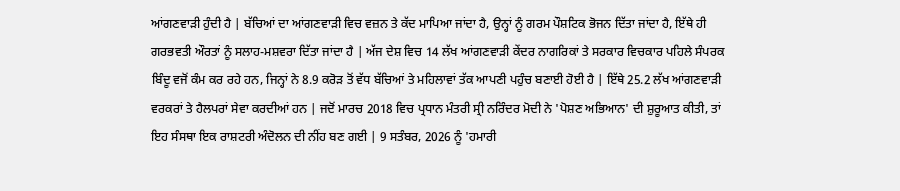ਆਂਗਣਵਾੜੀ ਹੁੰਦੀ ਹੈ | ਬੱਚਿਆਂ ਦਾ ਆਂਗਣਵਾੜੀ ਵਿਚ ਵਜ਼ਨ ਤੇ ਕੱਦ ਮਾਪਿਆ ਜਾਂਦਾ ਹੈ, ਉਨ੍ਹਾਂ ਨੂੰ ਗਰਮ ਪੌਸ਼ਟਿਕ ਭੋਜਨ ਦਿੱਤਾ ਜਾਂਦਾ ਹੈ, ਇੱਥੇ ਹੀ ਗਰਭਵਤੀ ਔਰਤਾਂ ਨੂੰ ਸਲਾਹ-ਮਸ਼ਵਰਾ ਦਿੱਤਾ ਜਾਂਦਾ ਹੈ | ਅੱਜ ਦੇਸ਼ ਵਿਚ 14 ਲੱਖ ਆਂਗਣਵਾੜੀ ਕੇਂਦਰ ਨਾਗਰਿਕਾਂ ਤੇ ਸਰਕਾਰ ਵਿਚਕਾਰ ਪਹਿਲੇ ਸੰਪਰਕ ਬਿੰਦੂ ਵਜੋਂ ਕੰਮ ਕਰ ਰਹੇ ਹਨ, ਜਿਨ੍ਹਾਂ ਨੇ 8.9 ਕਰੋੜ ਤੋਂ ਵੱਧ ਬੱਚਿਆਂ ਤੇ ਮਹਿਲਾਵਾਂ ਤੱਕ ਆਪਣੀ ਪਹੁੰਚ ਬਣਾਈ ਹੋਈ ਹੈ | ਇੱਥੇ 25.2 ਲੱਖ ਆਂਗਣਵਾੜੀ ਵਰਕਰਾਂ ਤੇ ਹੈਲਪਰਾਂ ਸੇਵਾ ਕਰਦੀਆਂ ਹਨ | ਜਦੋਂ ਮਾਰਚ 2018 ਵਿਚ ਪ੍ਰਧਾਨ ਮੰਤਰੀ ਸ੍ਰੀ ਨਰਿੰਦਰ ਮੋਦੀ ਨੇ 'ਪੋਸ਼ਣ ਅਭਿਆਨ' ਦੀ ਸ਼ੁਰੂਆਤ ਕੀਤੀ, ਤਾਂ ਇਹ ਸੰਸਥਾ ਇਕ ਰਾਸ਼ਟਰੀ ਅੰਦੋਲਨ ਦੀ ਨੀਂਹ ਬਣ ਗਈ | 9 ਸਤੰਬਰ, 2026 ਨੂੰ 'ਹਮਾਰੀ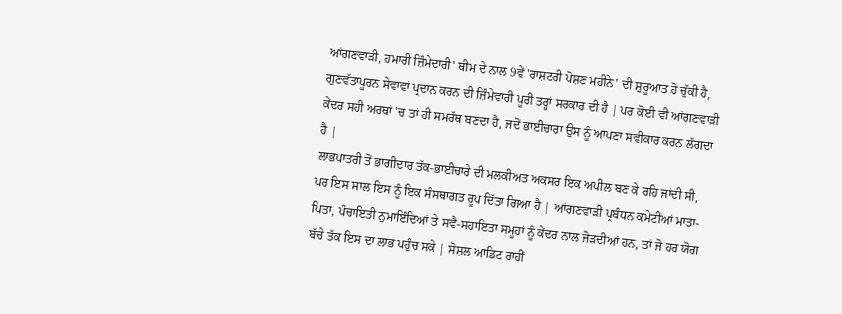ਆਂਗਣਵਾੜੀ, ਹਮਾਰੀ ਜ਼ਿੰਮੇਦਾਰੀ' ਥੀਮ ਦੇ ਨਾਲ 9ਵੇਂ 'ਰਾਸ਼ਟਰੀ ਪੋਸ਼ਣ ਮਹੀਨੇ' ਦੀ ਸ਼ੁਰੂਆਤ ਹੋ ਚੁੱਕੀ ਹੈ, ਗੁਣਵੱਤਾਪੂਰਨ ਸੇਵਾਵਾਂ ਪ੍ਰਦਾਨ ਕਰਨ ਦੀ ਜ਼ਿੰਮੇਵਾਰੀ ਪੂਰੀ ਤਰ੍ਹਾਂ ਸਰਕਾਰ ਦੀ ਹੈ | ਪਰ ਕੋਈ ਵੀ ਆਂਗਣਵਾੜੀ ਕੇਂਦਰ ਸਹੀ ਅਰਥਾਂ 'ਚ ਤਾਂ ਹੀ ਸਮਰੱਥ ਬਣਦਾ ਹੈ, ਜਦੋਂ ਭਾਈਚਾਰਾ ਉਸ ਨੂੰ ਆਪਣਾ ਸਵੀਕਾਰ ਕਰਨ ਲੱਗਦਾ ਹੈ |
ਲਾਭਪਾਤਰੀ ਤੋਂ ਭਾਗੀਦਾਰ ਤੱਕ-ਭਾਈਚਾਰੇ ਦੀ ਮਲਕੀਅਤ ਅਕਸਰ ਇਕ ਅਪੀਲ ਬਣ ਕੇ ਰਹਿ ਜਾਂਦੀ ਸੀ, ਪਰ ਇਸ ਸਾਲ ਇਸ ਨੂੰ ਇਕ ਸੰਸਥਾਗਤ ਰੂਪ ਦਿੱਤਾ ਗਿਆ ਹੈ | ਆਂਗਣਵਾੜੀ ਪ੍ਰਬੰਧਨ ਕਮੇਟੀਆਂ ਮਾਤਾ-ਪਿਤਾ, ਪੰਚਾਇਤੀ ਨੁਮਾਇੰਦਿਆਂ ਤੇ ਸਵੈ-ਸਹਾਇਤਾ ਸਮੂਹਾਂ ਨੂੰ ਕੇਂਦਰ ਨਾਲ ਜੋੜਦੀਆਂ ਹਨ, ਤਾਂ ਜੋ ਹਰ ਯੋਗ ਬੱਚੇ ਤੱਕ ਇਸ ਦਾ ਲਾਭ ਪਹੁੰਚ ਸਕੇ | ਸੋਸ਼ਲ ਆਡਿਟ ਰਾਹੀਂ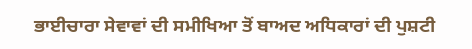ਭਾਈਚਾਰਾ ਸੇਵਾਵਾਂ ਦੀ ਸਮੀਖਿਆ ਤੋਂ ਬਾਅਦ ਅਧਿਕਾਰਾਂ ਦੀ ਪੁਸ਼ਟੀ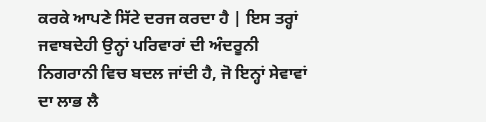ਕਰਕੇ ਆਪਣੇ ਸਿੱਟੇ ਦਰਜ ਕਰਦਾ ਹੈ | ਇਸ ਤਰ੍ਹਾਂ ਜਵਾਬਦੇਹੀ ਉਨ੍ਹਾਂ ਪਰਿਵਾਰਾਂ ਦੀ ਅੰਦਰੂਨੀ ਨਿਗਰਾਨੀ ਵਿਚ ਬਦਲ ਜਾਂਦੀ ਹੈ, ਜੋ ਇਨ੍ਹਾਂ ਸੇਵਾਵਾਂ ਦਾ ਲਾਭ ਲੈ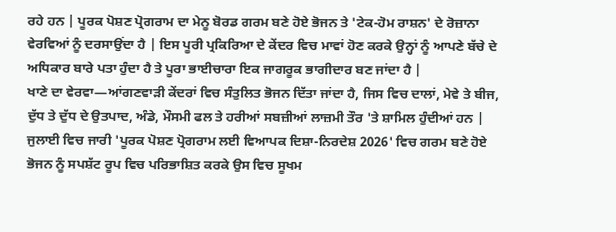ਰਹੇ ਹਨ | ਪੂਰਕ ਪੋਸ਼ਣ ਪ੍ਰੋਗਰਾਮ ਦਾ ਮੇਨੂ ਬੋਰਡ ਗਰਮ ਬਣੇ ਹੋਏ ਭੋਜਨ ਤੇ 'ਟੇਕ-ਹੋਮ ਰਾਸ਼ਨ' ਦੇ ਰੋਜ਼ਾਨਾ ਵੇਰਵਿਆਂ ਨੂੰ ਦਰਸਾਉਂਦਾ ਹੈ | ਇਸ ਪੂਰੀ ਪ੍ਰਕਿਰਿਆ ਦੇ ਕੇਂਦਰ ਵਿਚ ਮਾਵਾਂ ਹੋਣ ਕਰਕੇ ਉਨ੍ਹਾਂ ਨੂੰ ਆਪਣੇ ਬੱਚੇ ਦੇ ਅਧਿਕਾਰ ਬਾਰੇ ਪਤਾ ਹੁੰਦਾ ਹੈ ਤੇ ਪੂਰਾ ਭਾਈਚਾਰਾ ਇਕ ਜਾਗਰੂਕ ਭਾਗੀਦਾਰ ਬਣ ਜਾਂਦਾ ਹੈ |
ਖਾਣੇ ਦਾ ਵੇਰਵਾ—ਆਂਗਣਵਾੜੀ ਕੇਂਦਰਾਂ ਵਿਚ ਸੰਤੁਲਿਤ ਭੋਜਨ ਦਿੱਤਾ ਜਾਂਦਾ ਹੈ, ਜਿਸ ਵਿਚ ਦਾਲਾਂ, ਮੇਵੇ ਤੇ ਬੀਜ, ਦੁੱਧ ਤੇ ਦੁੱਧ ਦੇ ਉਤਪਾਦ, ਅੰਡੇ, ਮੌਸਮੀ ਫਲ ਤੇ ਹਰੀਆਂ ਸਬਜ਼ੀਆਂ ਲਾਜ਼ਮੀ ਤੌਰ 'ਤੇ ਸ਼ਾਮਿਲ ਹੁੰਦੀਆਂ ਹਨ | ਜੁਲਾਈ ਵਿਚ ਜਾਰੀ 'ਪੂਰਕ ਪੋਸ਼ਣ ਪ੍ਰੋਗਰਾਮ ਲਈ ਵਿਆਪਕ ਦਿਸ਼ਾ-ਨਿਰਦੇਸ਼ 2026' ਵਿਚ ਗਰਮ ਬਣੇ ਹੋਏ ਭੋਜਨ ਨੂੰ ਸਪਸ਼ੱਟ ਰੂਪ ਵਿਚ ਪਰਿਭਾਸ਼ਿਤ ਕਰਕੇ ਉਸ ਵਿਚ ਸੂਖਮ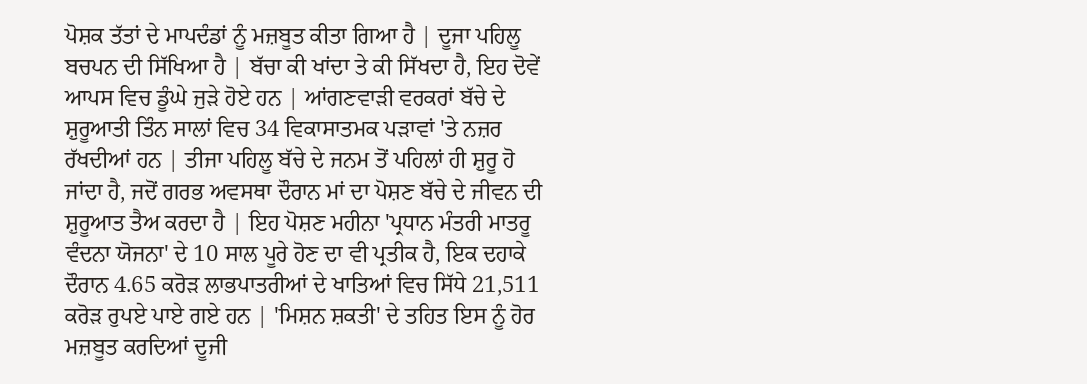ਪੋਸ਼ਕ ਤੱਤਾਂ ਦੇ ਮਾਪਦੰਡਾਂ ਨੂੰ ਮਜ਼ਬੂਤ ਕੀਤਾ ਗਿਆ ਹੈ | ਦੂਜਾ ਪਹਿਲੂ ਬਚਪਨ ਦੀ ਸਿੱਖਿਆ ਹੈ | ਬੱਚਾ ਕੀ ਖਾਂਦਾ ਤੇ ਕੀ ਸਿੱਖਦਾ ਹੈ, ਇਹ ਦੋਵੇਂ ਆਪਸ ਵਿਚ ਡੂੰਘੇ ਜੁੜੇ ਹੋਏ ਹਨ | ਆਂਗਣਵਾੜੀ ਵਰਕਰਾਂ ਬੱਚੇ ਦੇ ਸ਼ੁਰੂਆਤੀ ਤਿੰਨ ਸਾਲਾਂ ਵਿਚ 34 ਵਿਕਾਸਾਤਮਕ ਪੜਾਵਾਂ 'ਤੇ ਨਜ਼ਰ ਰੱਖਦੀਆਂ ਹਨ | ਤੀਜਾ ਪਹਿਲੂ ਬੱਚੇ ਦੇ ਜਨਮ ਤੋਂ ਪਹਿਲਾਂ ਹੀ ਸ਼ੁਰੂ ਹੋ ਜਾਂਦਾ ਹੈ, ਜਦੋਂ ਗਰਭ ਅਵਸਥਾ ਦੌਰਾਨ ਮਾਂ ਦਾ ਪੋਸ਼ਣ ਬੱਚੇ ਦੇ ਜੀਵਨ ਦੀ ਸ਼ੁਰੂਆਤ ਤੈਅ ਕਰਦਾ ਹੈ | ਇਹ ਪੋਸ਼ਣ ਮਹੀਨਾ 'ਪ੍ਰਧਾਨ ਮੰਤਰੀ ਮਾਤਰੂ ਵੰਦਨਾ ਯੋਜਨਾ' ਦੇ 10 ਸਾਲ ਪੂਰੇ ਹੋਣ ਦਾ ਵੀ ਪ੍ਰਤੀਕ ਹੈ, ਇਕ ਦਹਾਕੇ ਦੌਰਾਨ 4.65 ਕਰੋੜ ਲਾਭਪਾਤਰੀਆਂ ਦੇ ਖਾਤਿਆਂ ਵਿਚ ਸਿੱਧੇ 21,511 ਕਰੋੜ ਰੁਪਏ ਪਾਏ ਗਏ ਹਨ | 'ਮਿਸ਼ਨ ਸ਼ਕਤੀ' ਦੇ ਤਹਿਤ ਇਸ ਨੂੰ ਹੋਰ ਮਜ਼ਬੂਤ ਕਰਦਿਆਂ ਦੂਜੀ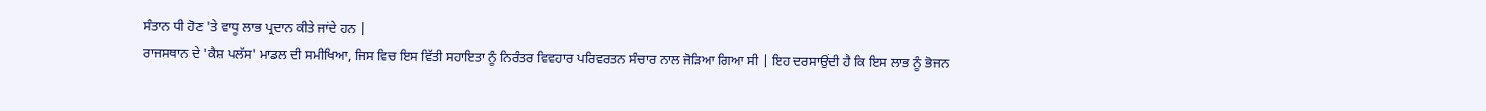ਸੰਤਾਨ ਧੀ ਹੋਣ 'ਤੇ ਵਾਧੂ ਲਾਭ ਪ੍ਰਦਾਨ ਕੀਤੇ ਜਾਂਦੇ ਹਨ |
ਰਾਜਸਥਾਨ ਦੇ 'ਕੈਸ਼ ਪਲੱਸ' ਮਾਡਲ ਦੀ ਸਮੀਖਿਆ, ਜਿਸ ਵਿਚ ਇਸ ਵਿੱਤੀ ਸਹਾਇਤਾ ਨੂੰ ਨਿਰੰਤਰ ਵਿਵਹਾਰ ਪਰਿਵਰਤਨ ਸੰਚਾਰ ਨਾਲ ਜੋੜਿਆ ਗਿਆ ਸੀ | ਇਹ ਦਰਸਾਉਂਦੀ ਹੈ ਕਿ ਇਸ ਲਾਭ ਨੂੰ ਭੋਜਨ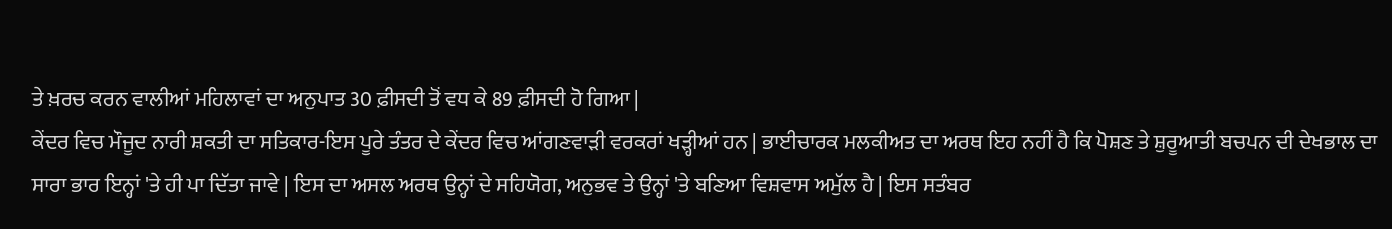ਤੇ ਖ਼ਰਚ ਕਰਨ ਵਾਲੀਆਂ ਮਹਿਲਾਵਾਂ ਦਾ ਅਨੁਪਾਤ 30 ਫ਼ੀਸਦੀ ਤੋਂ ਵਧ ਕੇ 89 ਫ਼ੀਸਦੀ ਹੋ ਗਿਆ |
ਕੇਂਦਰ ਵਿਚ ਮੌਜੂਦ ਨਾਰੀ ਸ਼ਕਤੀ ਦਾ ਸਤਿਕਾਰ-ਇਸ ਪੂਰੇ ਤੰਤਰ ਦੇ ਕੇਂਦਰ ਵਿਚ ਆਂਗਣਵਾੜੀ ਵਰਕਰਾਂ ਖੜ੍ਹੀਆਂ ਹਨ | ਭਾਈਚਾਰਕ ਮਲਕੀਅਤ ਦਾ ਅਰਥ ਇਹ ਨਹੀਂ ਹੈ ਕਿ ਪੋਸ਼ਣ ਤੇ ਸ਼ੁਰੂਆਤੀ ਬਚਪਨ ਦੀ ਦੇਖਭਾਲ ਦਾ ਸਾਰਾ ਭਾਰ ਇਨ੍ਹਾਂ 'ਤੇ ਹੀ ਪਾ ਦਿੱਤਾ ਜਾਵੇ | ਇਸ ਦਾ ਅਸਲ ਅਰਥ ਉਨ੍ਹਾਂ ਦੇ ਸਹਿਯੋਗ, ਅਨੁਭਵ ਤੇ ਉਨ੍ਹਾਂ 'ਤੇ ਬਣਿਆ ਵਿਸ਼ਵਾਸ ਅਮੁੱਲ ਹੈ | ਇਸ ਸਤੰਬਰ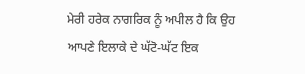ਮੇਰੀ ਹਰੇਕ ਨਾਗਰਿਕ ਨੂੰ ਅਪੀਲ ਹੈ ਕਿ ਉਹ ਆਪਣੇ ਇਲਾਕੇ ਦੇ ਘੱਟੋ-ਘੱਟ ਇਕ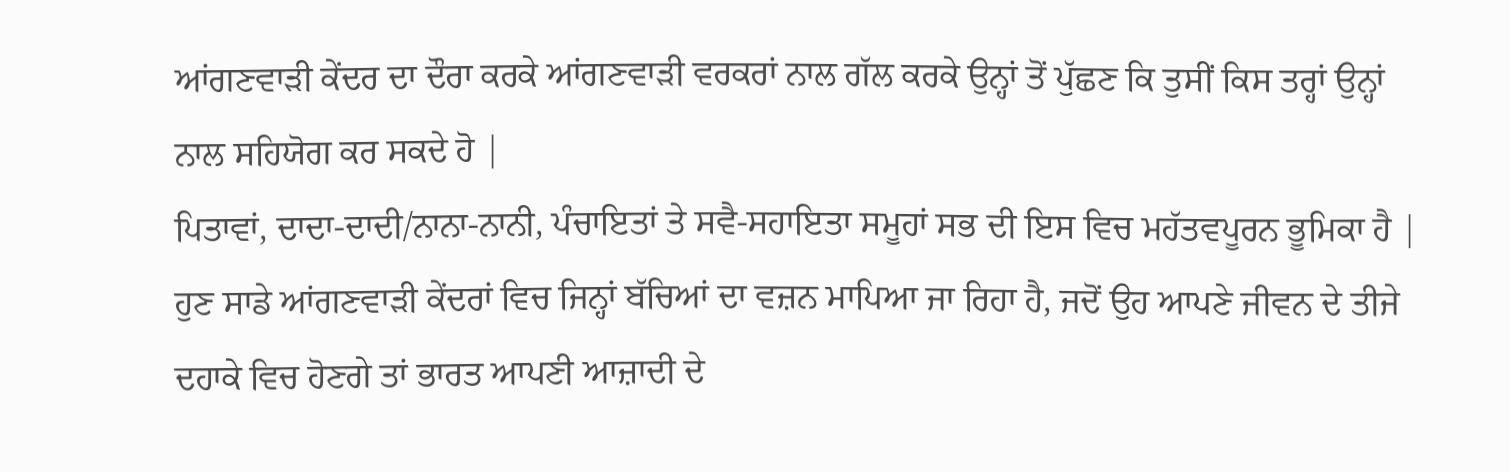ਆਂਗਣਵਾੜੀ ਕੇਂਦਰ ਦਾ ਦੌਰਾ ਕਰਕੇ ਆਂਗਣਵਾੜੀ ਵਰਕਰਾਂ ਨਾਲ ਗੱਲ ਕਰਕੇ ਉਨ੍ਹਾਂ ਤੋਂ ਪੁੱਛਣ ਕਿ ਤੁਸੀਂ ਕਿਸ ਤਰ੍ਹਾਂ ਉਨ੍ਹਾਂ ਨਾਲ ਸਹਿਯੋਗ ਕਰ ਸਕਦੇ ਹੋ |
ਪਿਤਾਵਾਂ, ਦਾਦਾ-ਦਾਦੀ/ਨਾਨਾ-ਨਾਨੀ, ਪੰਚਾਇਤਾਂ ਤੇ ਸਵੈ-ਸਹਾਇਤਾ ਸਮੂਹਾਂ ਸਭ ਦੀ ਇਸ ਵਿਚ ਮਹੱਤਵਪੂਰਨ ਭੂਮਿਕਾ ਹੈ | ਹੁਣ ਸਾਡੇ ਆਂਗਣਵਾੜੀ ਕੇਂਦਰਾਂ ਵਿਚ ਜਿਨ੍ਹਾਂ ਬੱਚਿਆਂ ਦਾ ਵਜ਼ਨ ਮਾਪਿਆ ਜਾ ਰਿਹਾ ਹੈ, ਜਦੋਂ ਉਹ ਆਪਣੇ ਜੀਵਨ ਦੇ ਤੀਜੇ ਦਹਾਕੇ ਵਿਚ ਹੋਣਗੇ ਤਾਂ ਭਾਰਤ ਆਪਣੀ ਆਜ਼ਾਦੀ ਦੇ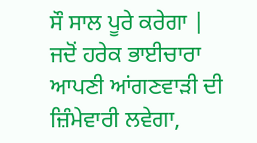ਸੌ ਸਾਲ ਪੂਰੇ ਕਰੇਗਾ | ਜਦੋਂ ਹਰੇਕ ਭਾਈਚਾਰਾ ਆਪਣੀ ਆਂਗਣਵਾੜੀ ਦੀ ਜ਼ਿੰਮੇਵਾਰੀ ਲਵੇਗਾ,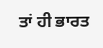ਤਾਂ ਹੀ ਭਾਰਤ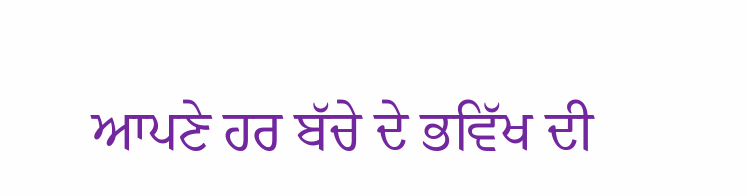ਆਪਣੇ ਹਰ ਬੱਚੇ ਦੇ ਭਵਿੱਖ ਦੀ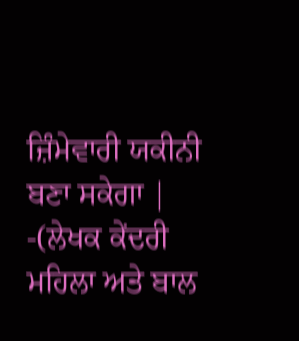ਜ਼ਿੰਮੇਵਾਰੀ ਯਕੀਨੀ ਬਣਾ ਸਕੇਗਾ |
-(ਲੇਖਕ ਕੇਂਦਰੀ ਮਹਿਲਾ ਅਤੇ ਬਾਲ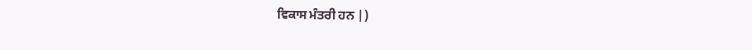ਵਿਕਾਸ ਮੰਤਰੀ ਹਨ |)